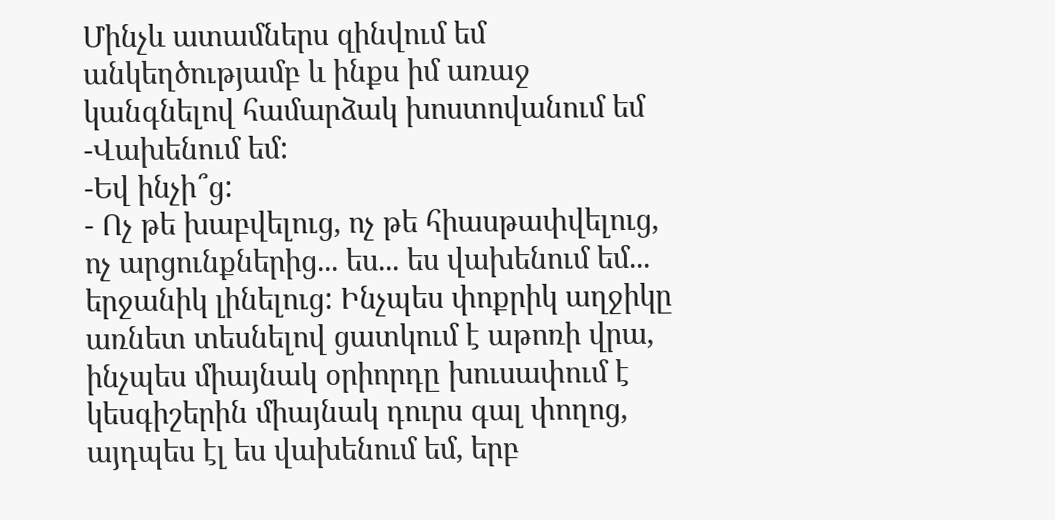Մինչև ատամներս զինվում եմ անկեղծությամբ և ինքս իմ առաջ կանգնելով համարձակ խոստովանում եմ
-Վախենում եմ:
-Եվ ինչի՞ց:
- Ոչ թե խաբվելուց, ոչ թե հիասթափվելուց, ոչ արցունքներից... ես... ես վախենում եմ... երջանիկ լինելուց: Ինչպես փոքրիկ աղջիկը առնետ տեսնելով ցատկում է աթոռի վրա, ինչպես միայնակ օրիորդը խուսափում է կեսգիշերին միայնակ դուրս գալ փողոց, այդպես էլ ես վախենում եմ, երբ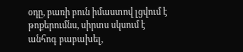օդը, բառի բուն իմաստով լցվում է թոքերումնս, սիրտս սկսում է անհոգ բաբախել,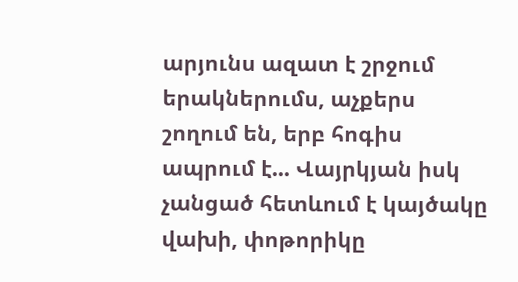արյունս ազատ է շրջում երակներումս, աչքերս շողում են, երբ հոգիս ապրում է... Վայրկյան իսկ չանցած հետևում է կայծակը վախի, փոթորիկը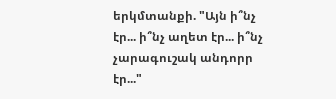երկմտանքի. "Այն ի՞նչ էր... ի՞նչ աղետ էր... ի՞նչ չարագուշակ անդորր էր..."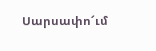Սարսափո՜ւմ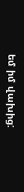եմ իմ վախից: